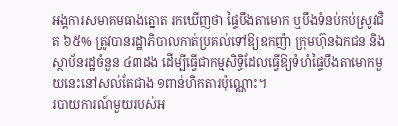អង្គការសមាគមធាងត្នោត រកឃើញថា ផ្ទៃបឹងតាមោក ឬបឹងទំនប់កប់ស្រូវជិត ៦៥% ត្រូវបានរដ្ឋាភិបាលកាត់ប្រគល់ទៅឱ្យឧកញ៉ា ក្រុមហ៊ុនឯកជន និងស្ថាប័នរដ្ឋចំនួន ៤៣ដង ដើម្បីធ្វើជាកម្មសិទ្ធិដែលធ្វើឱ្យទំហំផ្ទៃបឹងតាមោកមួយនេះនៅសល់តែជាង ១ពាន់ហិកតារប៉ុណ្ណោះ។
របាយការណ៍មួយរបស់អ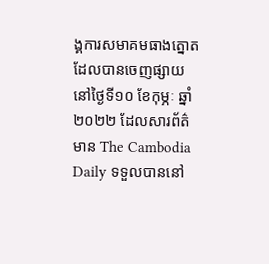ង្គការសមាគមធាងត្នោត ដែលបានចេញផ្សាយនៅថ្ងៃទី១០ ខែកុម្ភៈ ឆ្នាំ២០២២ ដែលសារព័ត៌មាន The Cambodia Daily ទទួលបាននៅ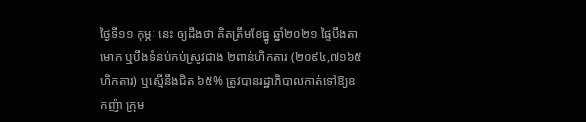ថ្ងៃទី១១ កុម្ភៈ នេះ ឲ្យដឹងថា គិតត្រឹមខែធ្នូ ឆ្នាំ២០២១ ផ្ទៃបឹងតាមោក ឬបឹងទំនប់កប់ស្រូវជាង ២ពាន់ហិកតារ (២០៩៤,៧១៦៥ហិកតារ) ឬស្មើនឹងជិត ៦៥% ត្រូវបានរដ្ឋាភិបាលកាត់ទៅឱ្យឧកញ៉ា ក្រុម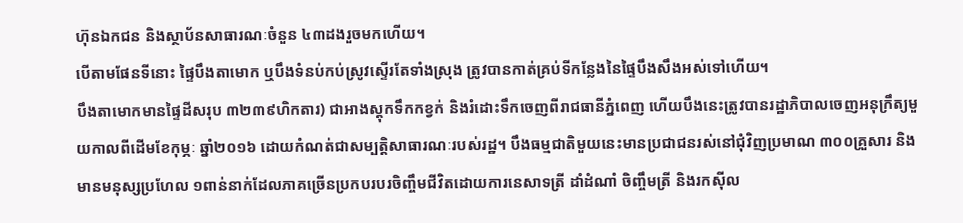ហ៊ុនឯកជន និងស្ថាប័នសាធារណៈចំនួន ៤៣ដងរួចមកហើយ។
បើតាមផែនទីនោះ ផ្ទៃបឹងតាមោក ឬបឹងទំនប់កប់ស្រូវស្ទើរតែទាំងស្រុង ត្រូវបានកាត់គ្រប់ទីកន្លែងនៃផ្ទៃបឹងសឹងអស់ទៅហើយ។
បឹងតាមោកមានផ្ទៃដីសរុប ៣២៣៩ហិកតារ) ជាអាងស្តុកទឹកកខ្វក់ និងរំដោះទឹកចេញពីរាជធានីភ្នំពេញ ហើយបឹងនេះត្រូវបានរដ្ឋាភិបាលចេញអនុក្រឹត្យមួយកាលពីដើមខែកុម្ភៈ ឆ្នាំ២០១៦ ដោយកំណត់ជាសម្បត្តិសាធារណៈរបស់រដ្ឋ។ បឹងធម្មជាតិមួយនេះមានប្រជាជនរស់នៅជុំវិញប្រមាណ ៣០០គ្រួសារ និងមានមនុស្សប្រហែល ១ពាន់នាក់ដែលភាគច្រើនប្រកបរបរចិញ្ចឹមជីវិតដោយការនេសាទត្រី ដាំដំណាំ ចិញ្ចឹមត្រី និងរកស៊ីល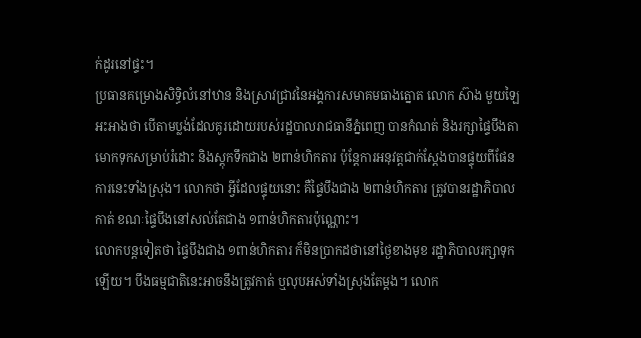ក់ដូរនៅផ្ទះ។
ប្រធានគម្រោងសិទ្ធិលំនៅឋាន និងស្រាវជ្រាវនៃអង្គការសមាគមធាងត្នោត លោក ស៊ាង មួយឡៃ អះអាងថា បើតាមប្លង់ដែលគូរដោយរបស់រដ្ឋបាលរាជធានីភ្នំពេញ បានកំណត់ និងរក្សាផ្ទៃបឹងតាមោកទុកសម្រាប់រំដោះ និងស្តុកទឹកជាង ២ពាន់ហិកតារ ប៉ុន្តែការអនុវត្តជាក់ស្ដែងបានផ្ទុយពីផែនការនេះទាំងស្រុង។ លោកថា អ្វីដែលផ្ទុយនោះ គឺផ្ទៃបឹងជាង ២ពាន់ហិកតារ ត្រូវបានរដ្ឋាភិបាលកាត់ ខណៈផ្ទៃបឹងនៅសល់តែជាង ១ពាន់ហិកតារប៉ុណ្ណោះ។
លោកបន្តទៀតថា ផ្ទៃបឹងជាង ១ពាន់ហិកតារ ក៏មិនប្រាកដថានៅថ្ងៃខាងមុខ រដ្ឋាភិបាលរក្សាទុកឡើយ។ បឹងធម្មជាតិនេះអាចនឹងត្រូវកាត់ ឬលុបអស់ទាំងស្រុងតែម្ដង។ លោក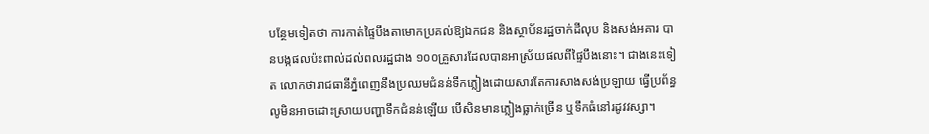បន្ថែមទៀតថា ការកាត់ផ្ទៃបឹងតាមោកប្រគល់ឱ្យឯកជន និងស្ថាប័នរដ្ឋចាក់ដីលុប និងសង់អគារ បានបង្កផលប៉ះពាល់ដល់ពលរដ្ឋជាង ១០០គ្រួសារដែលបានអាស្រ័យផលពីផ្ទៃបឹងនោះ។ ជាងនេះទៀត លោកថារាជធានីភ្នំពេញនឹងប្រឈមជំនន់ទឹកភ្លៀងដោយសារតែការសាងសង់ប្រឡាយ ធ្វើប្រព័ន្ធលូមិនអាចដោះស្រាយបញ្ហាទឹកជំនន់ឡើយ បើសិនមានភ្លៀងធ្លាក់ច្រើន ឬទឹកធំនៅរដូវវស្សា។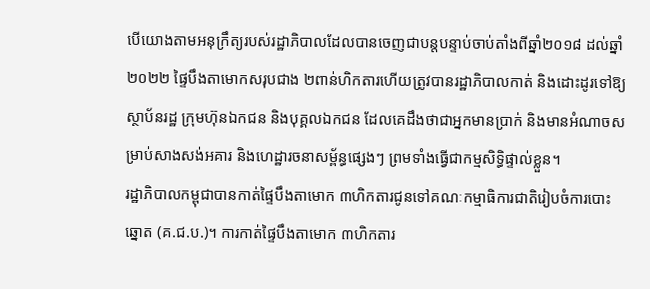បើយោងតាមអនុក្រឹត្យរបស់រដ្ឋាភិបាលដែលបានចេញជាបន្តបន្ទាប់ចាប់តាំងពីឆ្នាំ២០១៨ ដល់ឆ្នាំ២០២២ ផ្ទៃបឹងតាមោកសរុបជាង ២ពាន់ហិកតារហើយត្រូវបានរដ្ឋាភិបាលកាត់ និងដោះដូរទៅឱ្យស្ថាប័នរដ្ឋ ក្រុមហ៊ុនឯកជន និងបុគ្គលឯកជន ដែលគេដឹងថាជាអ្នកមានប្រាក់ និងមានអំណាចសម្រាប់សាងសង់អគារ និងហេដ្ឋារចនាសម្ព័ន្ធផ្សេងៗ ព្រមទាំងធ្វើជាកម្មសិទ្ធិផ្ទាល់ខ្លួន។
រដ្ឋាភិបាលកម្ពុជាបានកាត់ផ្ទៃបឹងតាមោក ៣ហិកតារជូនទៅគណៈកម្មាធិការជាតិរៀបចំការបោះឆ្នោត (គ.ជ.ប.)។ ការកាត់ផ្ទៃបឹងតាមោក ៣ហិកតារ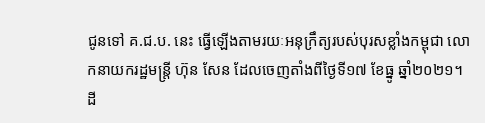ជូនទៅ គ.ជ.ប. នេះ ធ្វើឡើងតាមរយៈអនុក្រឹត្យរបស់បុរសខ្លាំងកម្ពុជា លោកនាយករដ្ឋមន្ត្រី ហ៊ុន សែន ដែលចេញតាំងពីថ្ងៃទី១៧ ខែធ្នូ ឆ្នាំ២០២១។
ដី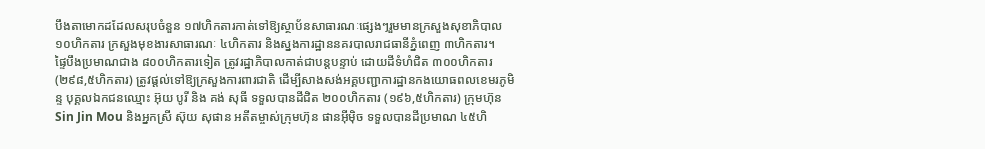បឹងតាមោកដដែលសរុបចំនួន ១៧ហិកតារកាត់ទៅឱ្យស្ថាប័នសាធារណៈផ្សេងៗរួមមានក្រសួងសុខាភិបាល ១០ហិកតារ ក្រសួងមុខងារសាធារណៈ ៤ហិកតារ និងស្នងការដ្ឋាននគរបាលរាជធានីភ្នំពេញ ៣ហិកតារ។
ផ្ទៃបឹងប្រមាណជាង ៨០០ហិកតារទៀត ត្រូវរដ្ឋាភិបាលកាត់ជាបន្តបន្ទាប់ ដោយដីទំហំជិត ៣០០ហិកតារ (២៩៨,៥ហិកតារ) ត្រូវផ្ដល់ទៅឱ្យក្រសួងការពារជាតិ ដើម្បីសាងសង់អគ្គបញ្ជាការដ្ឋានកងយោធពលខេមរភូមិន្ទ បុគ្គលឯកជនឈ្មោះ អ៊ុយ បូរី និង គង់ សុធី ទទួលបានដីជិត ២០០ហិកតារ (១៩៦,៥ហិកតារ) ក្រុមហ៊ុន Sin Jin Mou និងអ្នកស្រី ស៊ុយ សុផាន អតីតម្ចាស់ក្រុមហ៊ុន ផានអ៊ីម៉ិច ទទួលបានដីប្រមាណ ៤៥ហិ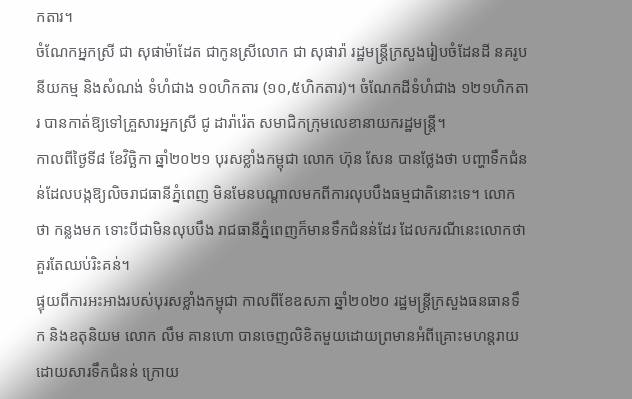កតារ។
ចំណែកអ្នកស្រី ជា សុផាម៉ាដែត ជាកូនស្រីលោក ជា សុផារ៉ា រដ្ឋមន្ត្រីក្រសួងរៀបចំដែនដី នគរូបនីយកម្ម និងសំណង់ ទំហំជាង ១០ហិកតារ (១០,៥ហិកតារ)។ ចំណែកដីទំហំជាង ១២១ហិកតារ បានកាត់ឱ្យទៅគ្រួសារអ្នកស្រី ជូ ដារ៉ារ៉េត សមាជិកក្រុមលេខានាយករដ្ឋមន្ត្រី។
កាលពីថ្ងៃទី៨ ខែវិច្ឆិកា ឆ្នាំ២០២១ បុរសខ្លាំងកម្ពុជា លោក ហ៊ុន សែន បានថ្លែងថា បញ្ហាទឹកជំនន់ដែលបង្កឱ្យលិចរាជធានីភ្នំពេញ មិនមែនបណ្ដាលមកពីការលុបបឹងធម្មជាតិនោះទេ។ លោកថា កន្លងមក ទោះបីជាមិនលុបបឹង រាជធានីភ្នំពេញក៏មានទឹកជំនន់ដែរ ដែលករណីនេះលោកថាគួរតែឈប់រិះគន់។
ផ្ទុយពីការអះអាងរបស់បុរសខ្លាំងកម្ពុជា កាលពីខែឧសភា ឆ្នាំ២០២០ រដ្ឋមន្ត្រីក្រសួងធនធានទឹក និងឧតុនិយម លោក លឹម គានហោ បានចេញលិខិតមួយដោយព្រមានអំពីគ្រោះមហន្តរាយដោយសារទឹកជំនន់ ក្រោយ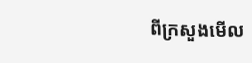ពីក្រសួងមើល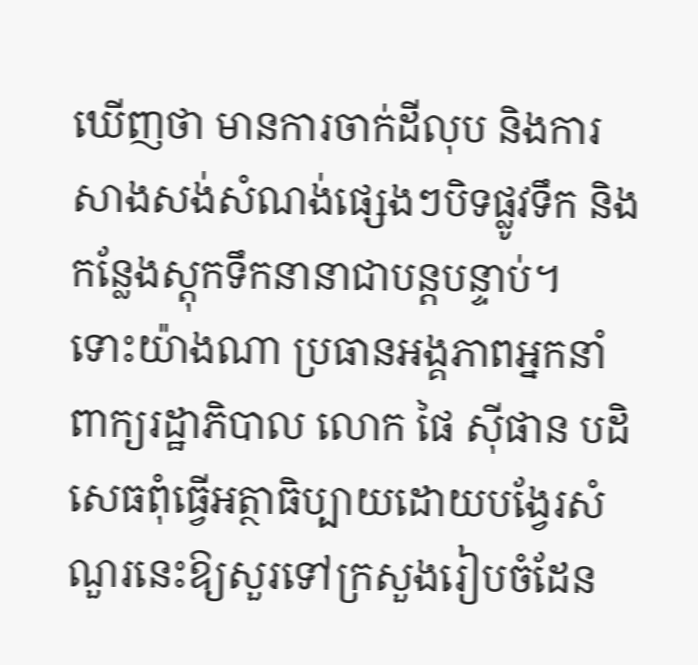ឃើញថា មានការចាក់ដីលុប និងការសាងសង់សំណង់ផ្សេងៗបិទផ្លូវទឹក និងកន្លែងស្តុកទឹកនានាជាបន្តបន្ទាប់។
ទោះយ៉ាងណា ប្រធានអង្គភាពអ្នកនាំពាក្យរដ្ឋាភិបាល លោក ផៃ ស៊ីផាន បដិសេធពុំធ្វើអត្ថាធិប្បាយដោយបង្វែរសំណួរនេះឱ្យសួរទៅក្រសួងរៀបចំដែន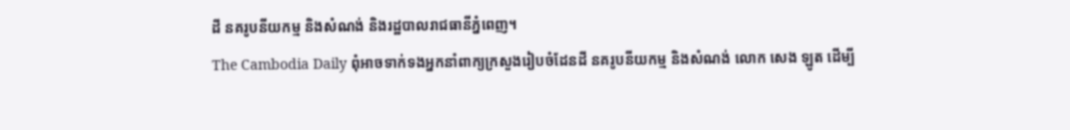ដី នគរូបនីយកម្ម និងសំណង់ និងរដ្ឋបាលរាជធានីភ្នំពេញ។
The Cambodia Daily ពុំអាចទាក់ទងអ្នកនាំពាក្យក្រសួងរៀបចំដែនដី នគរូបនីយកម្ម និងសំណង់ លោក សេង ឡូត ដើម្បី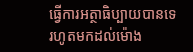ធ្វើការអត្ថាធិប្បាយបានទេរហូតមកដល់ម៉ោង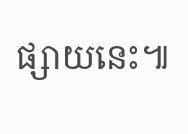ផ្សាយនេះ៕